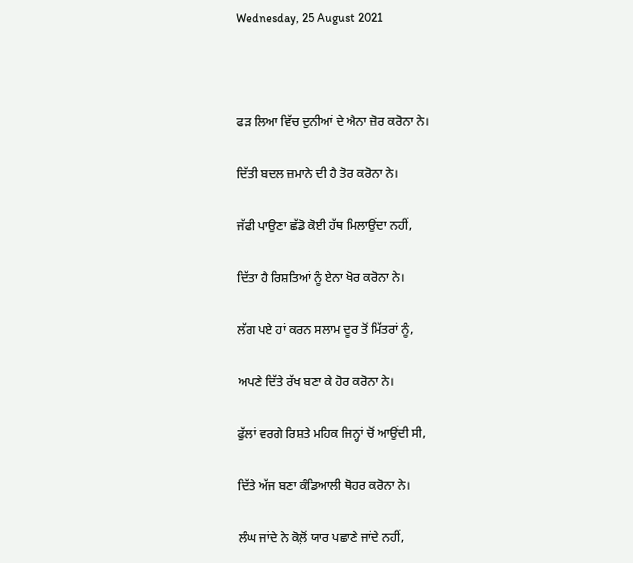Wednesday, 25 August 2021



ਫੜ ਲਿਆ ਵਿੱਚ ਦੁਨੀਆਂ ਦੇ ਐਨਾ ਜ਼ੋਰ ਕਰੋਨਾ ਨੇ।

ਦਿੱਤੀ ਬਦਲ ਜ਼ਮਾਨੇ ਦੀ ਹੈ ਤੋਰ ਕਰੋਨਾ ਨੇ।

ਜੱਫੀ ਪਾਉਣਾ ਛੱਡੋ ਕੋਈ ਹੱਥ ਮਿਲਾਉਂਦਾ ਨਹੀਂ,

ਦਿੱਤਾ ਹੈ ਰਿਸ਼ਤਿਆਂ ਨੂੰ ਏਨਾ ਖੋਰ ਕਰੋਨਾ ਨੇ।

ਲੱਗ ਪਏ ਹਾਂ ਕਰਨ ਸਲਾਮ ਦੂਰ ਤੋਂ ਮਿੱਤਰਾਂ ਨੂੰ,

ਅਪਣੇ ਦਿੱਤੇ ਰੱਖ ਬਣਾ ਕੇ ਹੋਰ ਕਰੋਨਾ ਨੇ।

ਫੁੱਲਾਂ ਵਰਗੇ ਰਿਸ਼ਤੇ ਮਹਿਕ ਜਿਨ੍ਹਾਂ ਚੋਂ ਆਉਂਦੀ ਸੀ,

ਦਿੱਤੇ ਅੱਜ ਬਣਾ ਕੰਡਿਆਲੀ ਥੋਹਰ ਕਰੋਨਾ ਨੇ।

ਲੰਘ ਜਾਂਦੇ ਨੇ ਕੋਲ਼ੋਂ ਯਾਰ ਪਛਾਣੇ ਜਾਂਦੇ ਨਹੀਂ,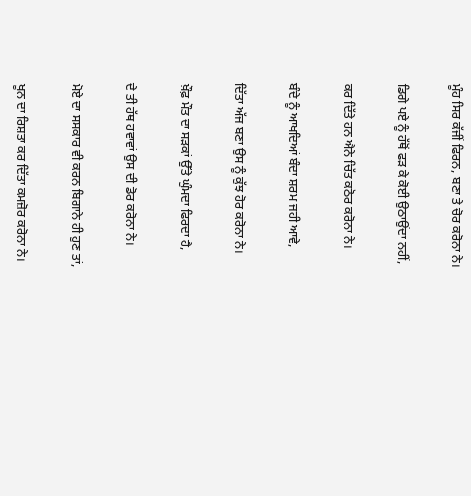ਮੂੰਹ ਸਿਰ ਕੱਜੀਂ ਫਿਰਨ, ਬਣਾ ਤੇ ਚੋਰ ਕਰੋਨਾ ਨੇ।

ਡਿਗੇ ਪਏ ਨੂੰ ਹੱਥੋਂ ਫੜ ਕੇ ਕੋਈ ਉਠਾਉਂਦਾ ਨਹੀਂ,

ਕਰ ਦਿੱਤੇ ਹਨ ਐਨੇ ਚਿੱਤ ਕਠੋਰ ਕਰੋਨਾ ਨੇ।

ਬੰਦੇ ਨੂੰ ਆਖਦਿਆਂ ਬੰਦਾ ਸ਼ਰਮ ਜਹੀ ਆਵੇ,

ਦਿੱਤਾ ਅੱਜ ਬਣਾ ਉਸ ਨੂੰ ਕੁੱਝ ਹੋਰ ਕਰੋਨਾ ਨੇ।

ਖ਼ੌਫ਼ ਮੌਤ ਦਾ ਸੜਕਾਂ ਉੱਤੇ ਘੁੰਮਦਾ ਫਿਰਦਾ ਹੈ,

ਦੇ ਤੀ ਹੱਥ ਹਵਾਵਾਂ ਉਸ ਦੀ ਡੋਰ ਕਰੋਨਾ ਨੇ।

ਮੋਏ ਦਾ ਸਸਕਾਰ ਵੀ ਕਰਨ ਬਿਗਾਨੇ ਹੀ ਹੁਣ ਤਾਂ,

ਖੂਨ ਦਾ ਰਿਸ਼ਤਾ ਕਰ ਦਿੱਤਾ ਕਮਜ਼ੋਰ ਕਰੋਨਾ ਨੇ।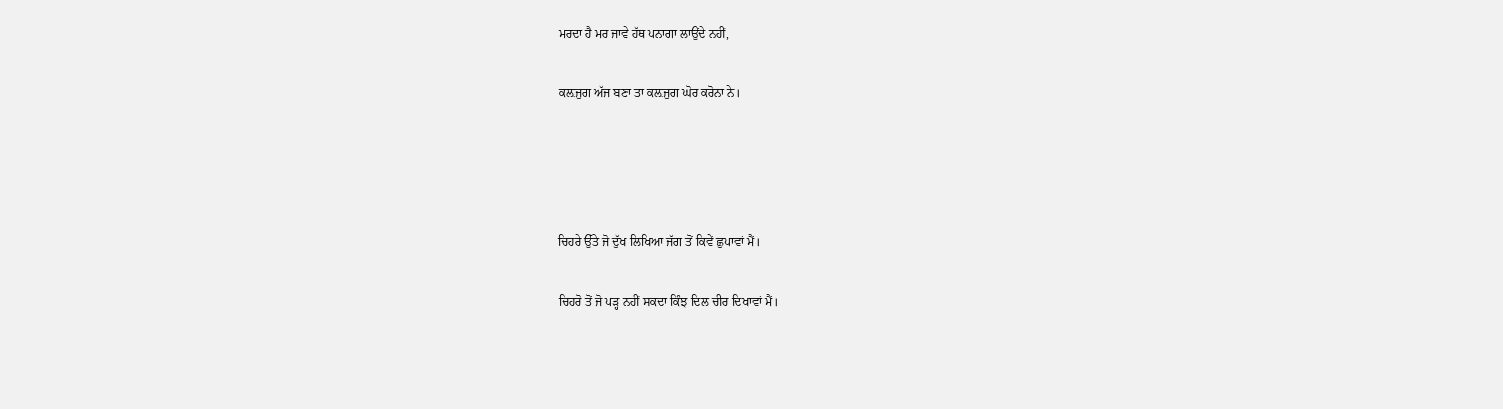ਮਰਦਾ ਹੈ ਮਰ ਜਾਵੇ ਹੱਥ ਪਨਾਗਾ ਲਾਉਂਦੇ ਨਹੀਂ,

ਕਲ਼ਜੁਗ ਅੱਜ ਬਣਾ ਤਾ ਕਲ਼ਜੁਗ ਘੋਰ ਕਰੋਨਾ ਨੇ।




ਚਿਹਰੇ ਉੱਤੇ ਜੋ ਦੁੱਖ ਲਿਖਿਆ ਜੱਗ ਤੋਂ ਕਿਵੇਂ ਛੁਪਾਵਾਂ ਮੈਂ।

ਚਿਹਰੋ ਤੋਂ ਜੋ ਪੜ੍ਹ ਨਹੀਂ ਸਕਦਾ ਕਿੰਝ ਦਿਲ ਚੀਰ ਦਿਖਾਵਾਂ ਮੈਂ।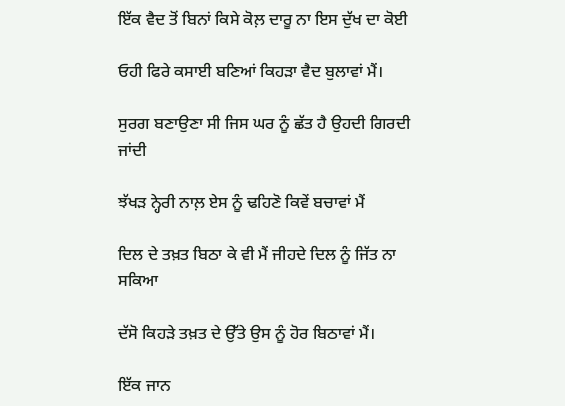ਇੱਕ ਵੈਦ ਤੋਂ ਬਿਨਾਂ ਕਿਸੇ ਕੋਲ਼ ਦਾਰੂ ਨਾ ਇਸ ਦੁੱਖ ਦਾ ਕੋਈ

ਓਹੀ ਫਿਰੇ ਕਸਾਈ ਬਣਿਆਂ ਕਿਹੜਾ ਵੈਦ ਬੁਲਾਵਾਂ ਮੈਂ।

ਸੁਰਗ ਬਣਾਉਣਾ ਸੀ ਜਿਸ ਘਰ ਨੂੰ ਛੱਤ ਹੈ ਉਹਦੀ ਗਿਰਦੀ ਜਾਂਦੀ

ਝੱਖੜ ਨ੍ਹੇਰੀ ਨਾਲ਼ ਏਸ ਨੂੰ ਢਹਿਣੋ ਕਿਵੇਂ ਬਚਾਵਾਂ ਮੈਂ

ਦਿਲ ਦੇ ਤਖ਼ਤ ਬਿਠਾ ਕੇ ਵੀ ਮੈਂ ਜੀਹਦੇ ਦਿਲ ਨੂੰ ਜਿੱਤ ਨਾ ਸਕਿਆ

ਦੱਸੋ ਕਿਹੜੇ ਤਖ਼ਤ ਦੇ ਉੱਤੇ ਉਸ ਨੂੰ ਹੋਰ ਬਿਠਾਵਾਂ ਮੈਂ।

ਇੱਕ ਜਾਨ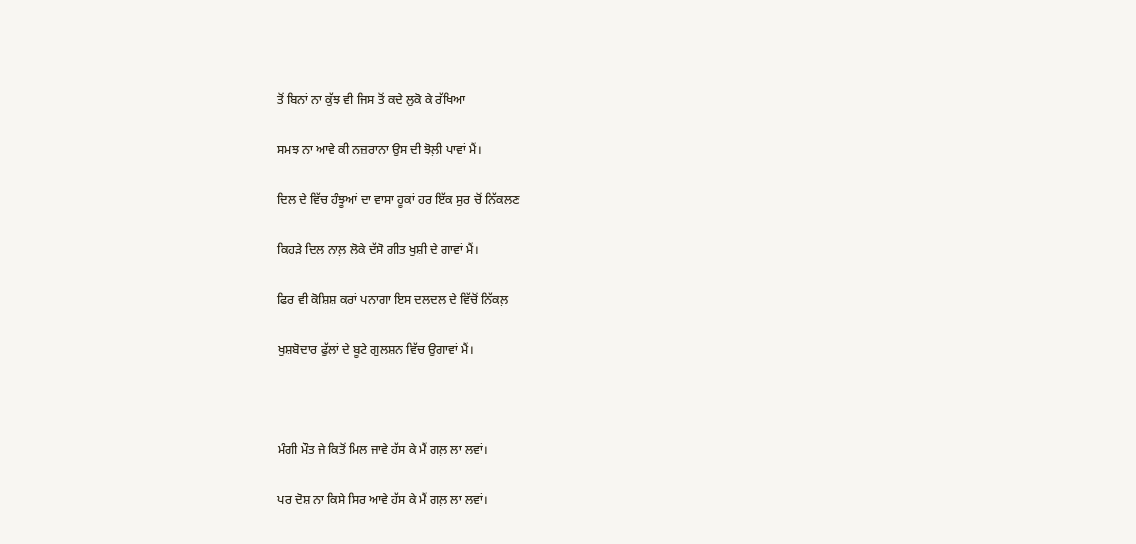ਤੋਂ ਬਿਨਾਂ ਨਾ ਕੁੱਝ ਵੀ ਜਿਸ ਤੋਂ ਕਦੇ ਲੁਕੋ ਕੇ ਰੱਖਿਆ

ਸਮਝ ਨਾ ਆਵੇ ਕੀ ਨਜ਼ਰਾਨਾ ਉਸ ਦੀ ਝੋਲ਼ੀ ਪਾਵਾਂ ਮੈਂ।

ਦਿਲ ਦੇ ਵਿੱਚ ਹੰਝੂਆਂ ਦਾ ਵਾਸਾ ਹੂਕਾਂ ਹਰ ਇੱਕ ਸੁਰ ਚੋਂ ਨਿੱਕਲਣ

ਕਿਹੜੇ ਦਿਲ ਨਾਲ਼ ਲੋਕੇ ਦੱਸੋ ਗੀਤ ਖੁਸ਼ੀ ਦੇ ਗਾਵਾਂ ਮੈਂ।

ਫਿਰ ਵੀ ਕੋਸ਼ਿਸ਼ ਕਰਾਂ ਪਨਾਗਾ ਇਸ ਦਲਦਲ ਦੇ ਵਿੱਚੋਂ ਨਿੱਕਲ਼

ਖੁਸ਼ਬੋਦਾਰ ਫੁੱਲਾਂ ਦੇ ਬੂਟੇ ਗੁਲਸ਼ਨ ਵਿੱਚ ਉਗਾਵਾਂ ਮੈਂ।



ਮੰਗੀ ਮੌਤ ਜੇ ਕਿਤੋਂ ਮਿਲ ਜਾਵੇ ਹੱਸ ਕੇ ਮੈਂ ਗਲ਼ ਲਾ ਲਵਾਂ।

ਪਰ ਦੋਸ਼ ਨਾ ਕਿਸੇ ਸਿਰ ਆਵੇ ਹੱਸ ਕੇ ਮੈਂ ਗਲ਼ ਲਾ ਲਵਾਂ।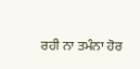ਰਹੀ ਨਾ ਤਮੰਨਾ ਹੋਰ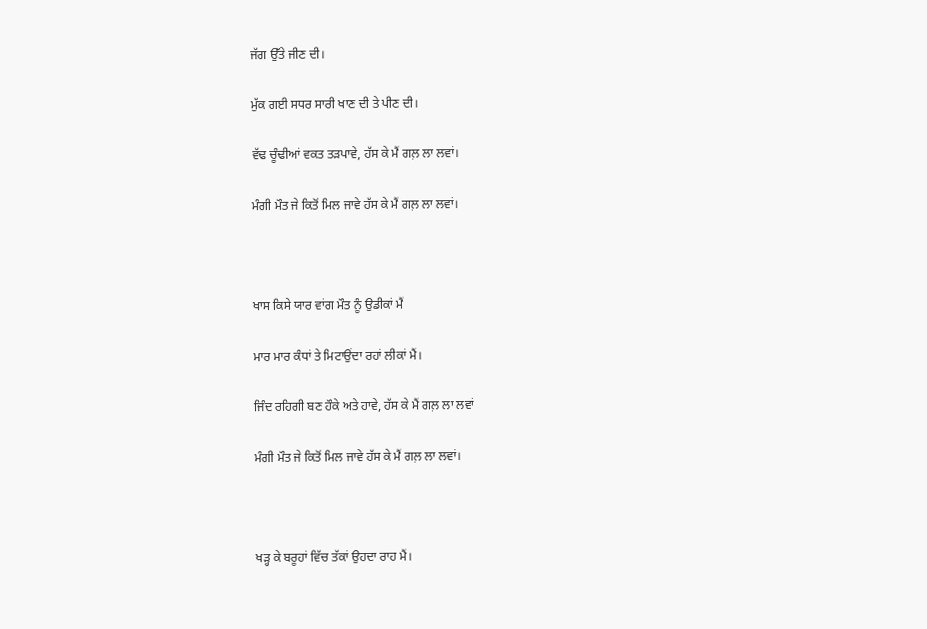ਜੱਗ ਉੱਤੇ ਜੀਣ ਦੀ।

ਮੁੱਕ ਗਈ ਸਧਰ ਸਾਰੀ ਖਾਣ ਦੀ ਤੇ ਪੀਣ ਦੀ।

ਵੱਢ ਚੂੰਢੀਆਂ ਵਕਤ ਤੜਪਾਵੇ, ਹੱਸ ਕੇ ਮੈਂ ਗਲ਼ ਲਾ ਲਵਾਂ।

ਮੰਗੀ ਮੌਤ ਜੇ ਕਿਤੋਂ ਮਿਲ ਜਾਵੇ ਹੱਸ ਕੇ ਮੈਂ ਗਲ਼ ਲਾ ਲਵਾਂ।



ਖਾਸ ਕਿਸੇ ਯਾਰ ਵਾਂਗ ਮੌਤ ਨੂੰ ਉਡੀਕਾਂ ਮੈਂ

ਮਾਰ ਮਾਰ ਕੰਧਾਂ ਤੇ ਮਿਟਾਉਂਦਾ ਰਹਾਂ ਲੀਕਾਂ ਮੈਂ।

ਜਿੰਦ ਰਹਿਗੀ ਬਣ ਹੌਕੇ ਅਤੇ ਹਾਵੇ, ਹੱਸ ਕੇ ਮੈਂ ਗਲ਼ ਲਾ ਲਵਾਂ

ਮੰਗੀ ਮੌਤ ਜੇ ਕਿਤੋਂ ਮਿਲ ਜਾਵੇ ਹੱਸ ਕੇ ਮੈਂ ਗਲ਼ ਲਾ ਲਵਾਂ।



ਖੜ੍ਹ ਕੇ ਬਰੂਹਾਂ ਵਿੱਚ ਤੱਕਾਂ ਉਹਦਾ ਰਾਹ ਮੈਂ।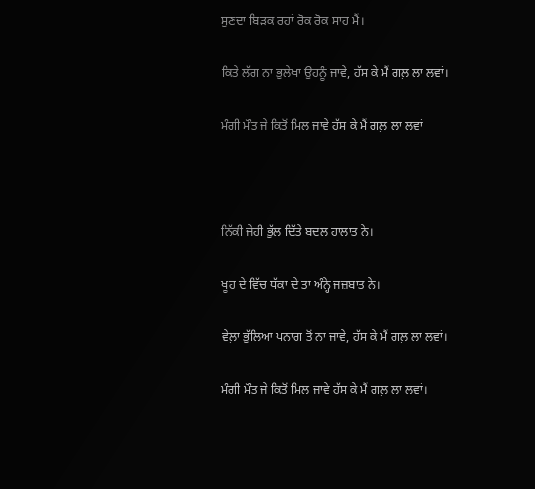ਸੁਣਦਾ ਬਿੜਕ ਰਹਾਂ ਰੋਕ ਰੋਕ ਸਾਹ ਮੈਂ।

ਕਿਤੇ ਲੱਗ ਨਾ ਭੁਲੇਖਾ ਉਹਨੂੰ ਜਾਵੇ, ਹੱਸ ਕੇ ਮੈਂ ਗਲ਼ ਲਾ ਲਵਾਂ।

ਮੰਗੀ ਮੌਤ ਜੇ ਕਿਤੋਂ ਮਿਲ ਜਾਵੇ ਹੱਸ ਕੇ ਮੈਂ ਗਲ਼ ਲਾ ਲਵਾਂ



ਨਿੱਕੀ ਜੇਹੀ ਭੁੱਲ ਦਿੱਤੇ ਬਦਲ ਹਾਲਾਤ ਨੇ।

ਖੂਹ ਦੇ ਵਿੱਚ ਧੱਕਾ ਦੇ ਤਾ ਅੰਨ੍ਹੇ ਜਜ਼ਬਾਤ ਨੇ।

ਵੇਲ਼ਾ ਭੁੱਲਿਆ ਪਨਾਗ ਤੋਂ ਨਾ ਜਾਵੇ, ਹੱਸ ਕੇ ਮੈਂ ਗਲ਼ ਲਾ ਲਵਾਂ।

ਮੰਗੀ ਮੌਤ ਜੇ ਕਿਤੋਂ ਮਿਲ ਜਾਵੇ ਹੱਸ ਕੇ ਮੈਂ ਗਲ਼ ਲਾ ਲਵਾਂ।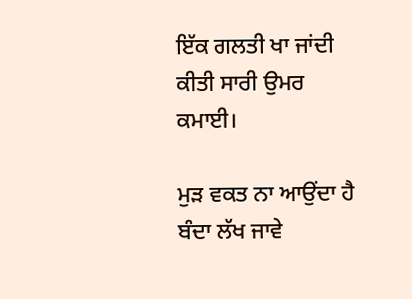ਇੱਕ ਗਲਤੀ ਖਾ ਜਾਂਦੀ ਕੀਤੀ ਸਾਰੀ ਉਮਰ ਕਮਾਈ।

ਮੁੜ ਵਕਤ ਨਾ ਆਉਂਦਾ ਹੈ ਬੰਦਾ ਲੱਖ ਜਾਵੇ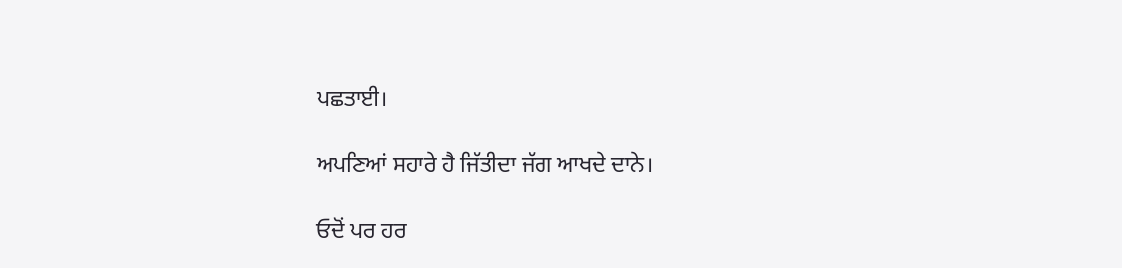ਪਛਤਾਈ।

ਅਪਣਿਆਂ ਸਹਾਰੇ ਹੈ ਜਿੱਤੀਦਾ ਜੱਗ ਆਖਦੇ ਦਾਨੇ।

ਓਦੋਂ ਪਰ ਹਰ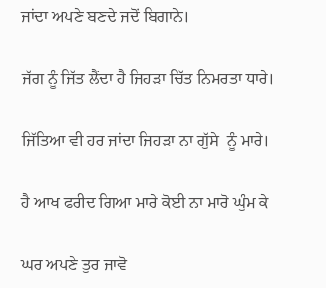ਜਾਂਦਾ ਅਪਣੇ ਬਣਦੇ ਜਦੋਂ ਬਿਗਾਨੇ।

ਜੱਗ ਨੂੰ ਜਿੱਤ ਲੈਂਦਾ ਹੈ ਜਿਹੜਾ ਚਿੱਤ ਨਿਮਰਤਾ ਧਾਰੇ।

ਜਿੱਤਿਆ ਵੀ ਹਰ ਜਾਂਦਾ ਜਿਹੜਾ ਨਾ ਗੁੱਸੇ  ਨੂੰ ਮਾਰੇ।

ਹੈ ਆਖ ਫਰੀਦ ਗਿਆ ਮਾਰੇ ਕੋਈ ਨਾ ਮਾਰੋ ਘੁੰਮ ਕੇ

ਘਰ ਅਪਣੇ ਤੁਰ ਜਾਵੋ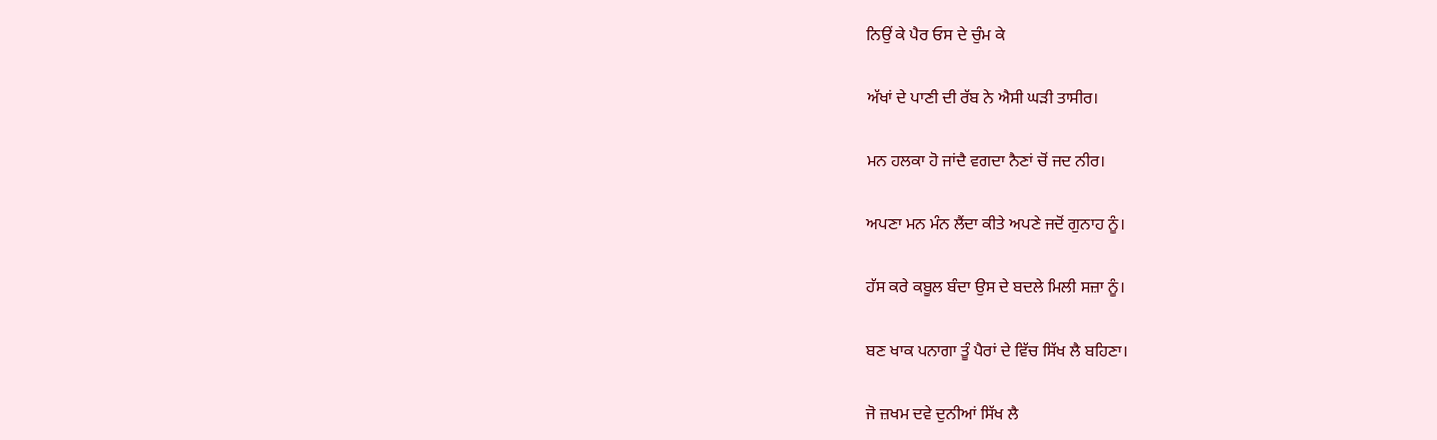ਨਿਉਂ ਕੇ ਪੈਰ ਓਸ ਦੇ ਚੁੰਮ ਕੇ

ਅੱਖਾਂ ਦੇ ਪਾਣੀ ਦੀ ਰੱਬ ਨੇ ਐਸੀ ਘੜੀ ਤਾਸੀਰ।

ਮਨ ਹਲਕਾ ਹੋ ਜਾਂਦੈ ਵਗਦਾ ਨੈਣਾਂ ਚੋਂ ਜਦ ਨੀਰ।

ਅਪਣਾ ਮਨ ਮੰਨ ਲੈਂਦਾ ਕੀਤੇ ਅਪਣੇ ਜਦੋਂ ਗੁਨਾਹ ਨੂੰ।

ਹੱਸ ਕਰੇ ਕਬੂਲ ਬੰਦਾ ਉਸ ਦੇ ਬਦਲੇ ਮਿਲੀ ਸਜ਼ਾ ਨੂੰ।

ਬਣ ਖਾਕ ਪਨਾਗਾ ਤੂੰ ਪੈਰਾਂ ਦੇ ਵਿੱਚ ਸਿੱਖ ਲੈ ਬਹਿਣਾ।

ਜੋ ਜ਼ਖਮ ਦਵੇ ਦੁਨੀਆਂ ਸਿੱਖ ਲੈ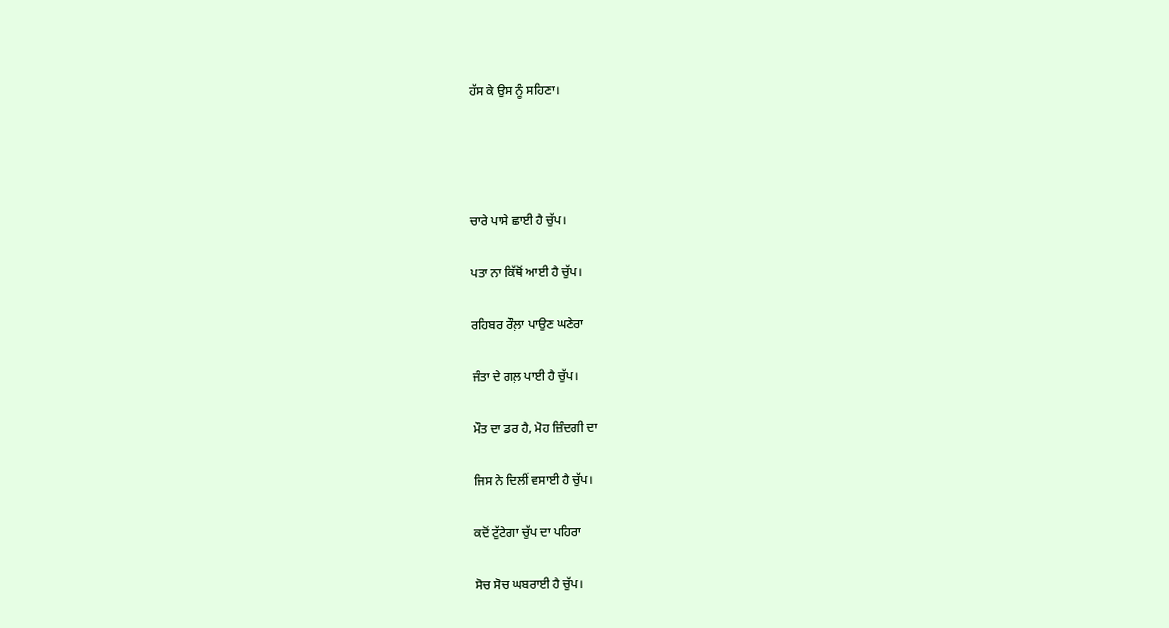ਹੱਸ ਕੇ ਉਸ ਨੂੰ ਸਹਿਣਾ।




ਚਾਰੇ ਪਾਸੇ ਛਾਈ ਹੈ ਚੁੱਪ।

ਪਤਾ ਨਾ ਕਿੱਥੋਂ ਆਈ ਹੈ ਚੁੱਪ।

ਰਹਿਬਰ ਰੌਲ਼ਾ ਪਾਉਣ ਘਣੇਰਾ

ਜੰਤਾ ਦੇ ਗਲ਼ ਪਾਈ ਹੈ ਚੁੱਪ।

ਮੌਤ ਦਾ ਡਰ ਹੈ, ਮੋਹ ਜ਼ਿੰਦਗੀ ਦਾ

ਜਿਸ ਨੇ ਦਿਲੀਂ ਵਸਾਈ ਹੈ ਚੁੱਪ।

ਕਦੋਂ ਟੁੱਟੇਗਾ ਚੁੱਪ ਦਾ ਪਹਿਰਾ

ਸੋਚ ਸੋਚ ਘਬਰਾਈ ਹੈ ਚੁੱਪ।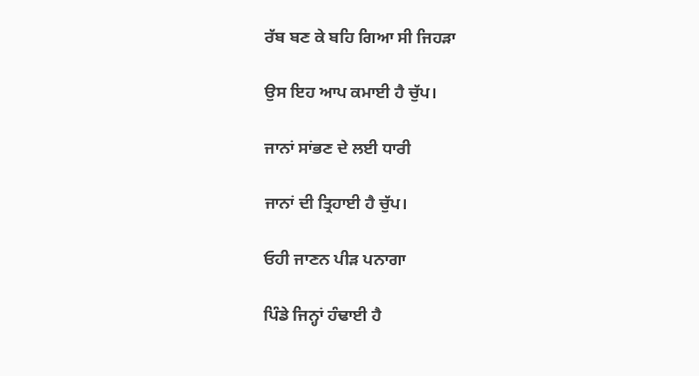ਰੱਬ ਬਣ ਕੇ ਬਹਿ ਗਿਆ ਸੀ ਜਿਹੜਾ

ਉਸ ਇਹ ਆਪ ਕਮਾਈ ਹੈ ਚੁੱਪ।

ਜਾਨਾਂ ਸਾਂਭਣ ਦੇ ਲਈ ਧਾਰੀ

ਜਾਨਾਂ ਦੀ ਤ੍ਰਿਹਾਈ ਹੈ ਚੁੱਪ।

ਓਹੀ ਜਾਣਨ ਪੀੜ ਪਨਾਗਾ

ਪਿੰਡੇ ਜਿਨ੍ਹਾਂ ਹੰਢਾਈ ਹੈ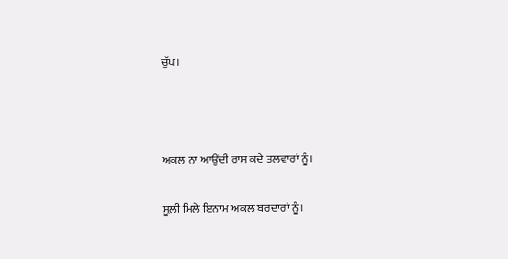ਚੁੱਪ।



ਅਕਲ ਨਾ ਆਉਂਦੀ ਰਾਸ ਕਦੇ ਤਲਵਾਰਾਂ ਨੂੰ।

ਸੂਲ਼ੀ ਮਿਲੇ ਇਨਾਮ ਅਕਲ ਬਰਦਾਰਾਂ ਨੂੰ।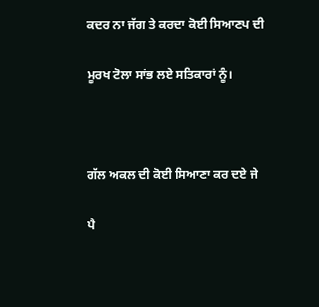ਕਦਰ ਨਾ ਜੱਗ ਤੇ ਕਰਦਾ ਕੋਈ ਸਿਆਣਪ ਦੀ

ਮੂਰਖ ਟੋਲਾ ਸਾਂਭ ਲਏ ਸਤਿਕਾਰਾਂ ਨੂੰ।



ਗੱਲ ਅਕਲ ਦੀ ਕੋਈ ਸਿਆਣਾ ਕਰ ਦਏ ਜੇ

ਪੈ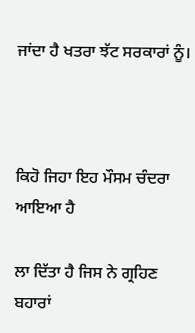ਜਾਂਦਾ ਹੈ ਖਤਰਾ ਝੱਟ ਸਰਕਾਰਾਂ ਨੂੰ।



ਕਿਹੋ ਜਿਹਾ ਇਹ ਮੌਸਮ ਚੰਦਰਾ ਆਇਆ ਹੈ

ਲਾ ਦਿੱਤਾ ਹੈ ਜਿਸ ਨੇ ਗ੍ਰਹਿਣ ਬਹਾਰਾਂ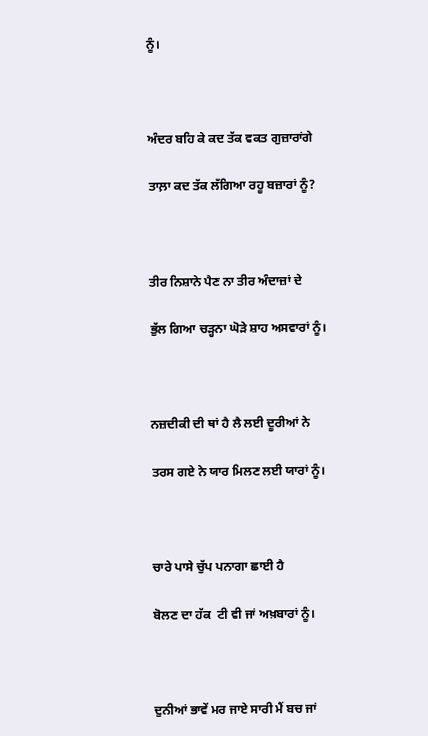ਨੂੰ।



ਅੰਦਰ ਬਹਿ ਕੇ ਕਦ ਤੱਕ ਵਕਤ ਗੁਜ਼ਾਰਾਂਗੇ

ਤਾਲ਼ਾ ਕਦ ਤੱਕ ਲੱਗਿਆ ਰਹੂ ਬਜ਼ਾਰਾਂ ਨੂੰ?



ਤੀਰ ਨਿਸ਼ਾਨੇ ਪੈਣ ਨਾ ਤੀਰ ਅੰਦਾਜ਼ਾਂ ਦੇ

ਭੁੱਲ ਗਿਆ ਚੜ੍ਹਨਾ ਘੋੜੇ ਸ਼ਾਹ ਅਸਵਾਰਾਂ ਨੂੰ।



ਨਜ਼ਦੀਕੀ ਦੀ ਥਾਂ ਹੈ ਲੈ ਲਈ ਦੂਰੀਆਂ ਨੇ

ਤਰਸ ਗਏ ਨੇ ਯਾਰ ਮਿਲਣ ਲਈ ਯਾਰਾਂ ਨੂੰ।



ਚਾਰੇ ਪਾਸੇ ਚੁੱਪ ਪਨਾਗਾ ਛਾਈ ਹੈ

ਬੋਲਣ ਦਾ ਹੱਕ  ਟੀ ਵੀ ਜਾਂ ਅਖ਼ਬਾਰਾਂ ਨੂੰ।



ਦੁਨੀਆਂ ਭਾਵੇਂ ਮਰ ਜਾਏ ਸਾਰੀ ਮੈਂ ਬਚ ਜਾਂ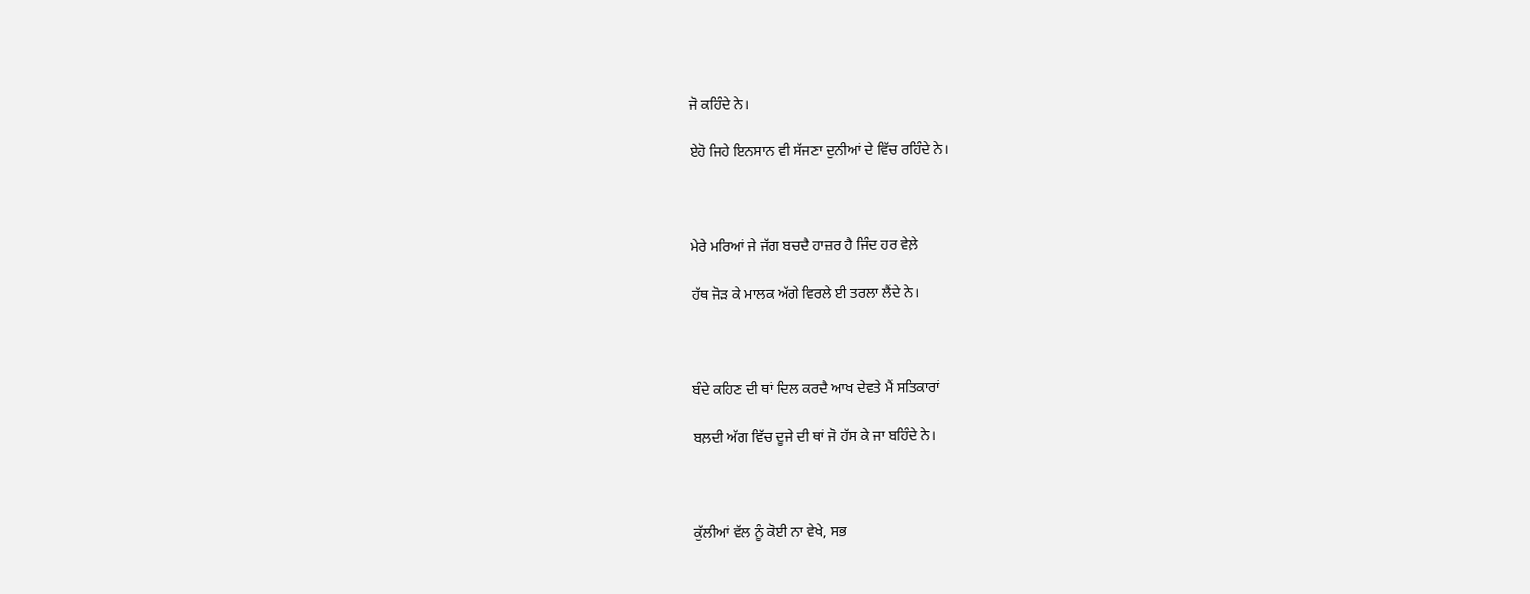ਜੋ ਕਹਿੰਦੇ ਨੇ।

ਏਹੋ ਜਿਹੇ ਇਨਸਾਨ ਵੀ ਸੱਜਣਾ ਦੁਨੀਆਂ ਦੇ ਵਿੱਚ ਰਹਿੰਦੇ ਨੇ।



ਮੇਰੇ ਮਰਿਆਂ ਜੇ ਜੱਗ ਬਚਦੈ ਹਾਜ਼ਰ ਹੈ ਜਿੰਦ ਹਰ ਵੇਲ਼ੇ

ਹੱਥ ਜੋੜ ਕੇ ਮਾਲਕ ਅੱਗੇ ਵਿਰਲੇ ਈ ਤਰਲਾ ਲੈਂਦੇ ਨੇ।



ਬੰਦੇ ਕਹਿਣ ਦੀ ਥਾਂ ਦਿਲ ਕਰਦੈ ਆਖ ਦੇਵਤੇ ਮੈਂ ਸਤਿਕਾਰਾਂ

ਬਲ਼ਦੀ ਅੱਗ ਵਿੱਚ ਦੂਜੇ ਦੀ ਥਾਂ ਜੋ ਹੱਸ ਕੇ ਜਾ ਬਹਿੰਦੇ ਨੇ।



ਕੁੱਲੀਆਂ ਵੱਲ ਨੂੰ ਕੋਈ ਨਾ ਵੇਖੇ, ਸਭ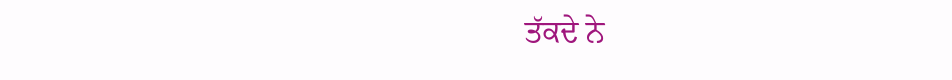ਤੱਕਦੇ ਨੇ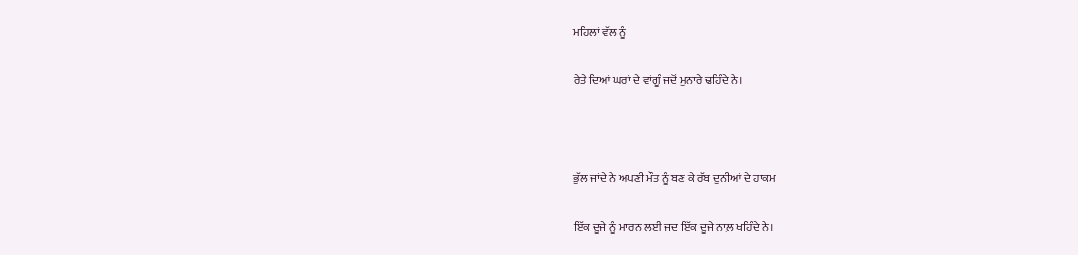ਮਹਿਲਾਂ ਵੱਲ ਨੂੰ

ਰੇਤੇ ਦਿਆਂ ਘਰਾਂ ਦੇ ਵਾਂਗੂੰ ਜਦੋਂ ਮੁਨਾਰੇ ਢਹਿੰਦੇ ਨੇ।



ਭੁੱਲ ਜਾਂਦੇ ਨੇ ਅਪਣੀ ਮੌਤ ਨੂੰ ਬਣ ਕੇ ਰੱਬ ਦੁਨੀਆਂ ਦੇ ਹਾਕਮ

ਇੱਕ ਦੂਜੇ ਨੂੰ ਮਾਰਨ ਲਈ ਜਦ ਇੱਕ ਦੂਜੇ ਨਾਲ਼ ਖਹਿੰਦੇ ਨੇ।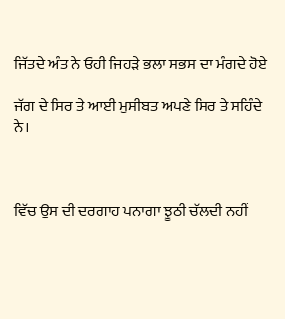ਜਿੱਤਦੇ ਅੰਤ ਨੇ ਓਹੀ ਜਿਹੜੇ ਭਲਾ ਸਭਸ ਦਾ ਮੰਗਦੇ ਹੋਏ

ਜੱਗ ਦੇ ਸਿਰ ਤੇ ਆਈ ਮੁਸੀਬਤ ਅਪਣੇ ਸਿਰ ਤੇ ਸਹਿੰਦੇ ਨੇ।



ਵਿੱਚ ਉਸ ਦੀ ਦਰਗਾਹ ਪਨਾਗਾ ਝੂਠੀ ਚੱਲਦੀ ਨਹੀਂ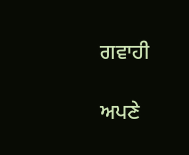ਗਵਾਹੀ

ਅਪਣੇ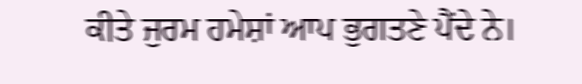ਕੀਤੇ ਜੁਰਮ ਹਮੇਸ਼ਾਂ ਆਪ ਭੁਗਤਣੇ ਪੈਂਦੇ ਨੇ।